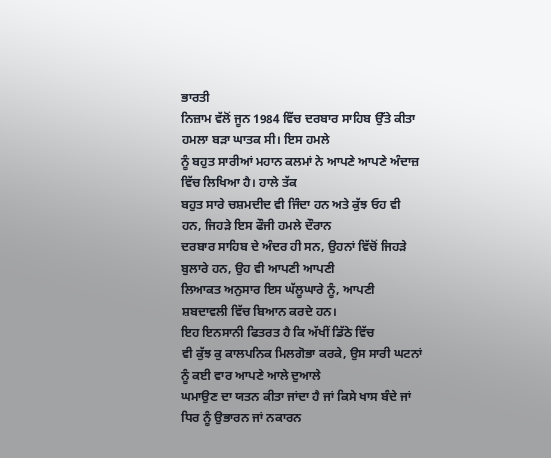ਭਾਰਤੀ
ਨਿਜ਼ਾਮ ਵੱਲੋਂ ਜੂਨ 1984 ਵਿੱਚ ਦਰਬਾਰ ਸਾਹਿਬ ਉੱਤੇ ਕੀਤਾ ਹਮਲਾ ਬੜਾ ਘਾਤਕ ਸੀ। ਇਸ ਹਮਲੇ
ਨੂੰ ਬਹੁਤ ਸਾਰੀਆਂ ਮਹਾਨ ਕਲਮਾਂ ਨੇ ਆਪਣੇ ਆਪਣੇ ਅੰਦਾਜ਼ ਵਿੱਚ ਲਿਖਿਆ ਹੈ। ਹਾਲੇ ਤੱਕ
ਬਹੁਤ ਸਾਰੇ ਚਸ਼ਮਦੀਦ ਵੀ ਜਿੰਦਾ ਹਨ ਅਤੇ ਕੁੱਝ ਓਹ ਵੀ ਹਨ, ਜਿਹੜੇ ਇਸ ਫੌਜੀ ਹਮਲੇ ਦੌਰਾਨ
ਦਰਬਾਰ ਸਾਹਿਬ ਦੇ ਅੰਦਰ ਹੀ ਸਨ, ਉਹਨਾਂ ਵਿੱਚੋਂ ਜਿਹੜੇ ਬੁਲਾਰੇ ਹਨ, ਉਹ ਵੀ ਆਪਣੀ ਆਪਣੀ
ਲਿਆਕਤ ਅਨੁਸਾਰ ਇਸ ਘੱਲੂਘਾਰੇ ਨੂੰ, ਆਪਣੀ ਸ਼ਬਦਾਵਲੀ ਵਿੱਚ ਬਿਆਨ ਕਰਦੇ ਹਨ।
ਇਹ ਇਨਸਾਨੀ ਫਿਤਰਤ ਹੈ ਕਿ ਅੱਖੀਂ ਡਿੱਠੇ ਵਿੱਚ
ਵੀ ਕੁੱਝ ਕੁ ਕਾਲਪਨਿਕ ਮਿਲਗੋਭਾ ਕਰਕੇ, ਉਸ ਸਾਰੀ ਘਟਨਾਂ ਨੂੰ ਕਈ ਵਾਰ ਆਪਣੇ ਆਲੇ ਦੁਆਲੇ
ਘਮਾਉਣ ਦਾ ਯਤਨ ਕੀਤਾ ਜਾਂਦਾ ਹੈ ਜਾਂ ਕਿਸੇ ਖਾਸ ਬੰਦੇ ਜਾਂ ਧਿਰ ਨੂੰ ਉਭਾਰਨ ਜਾਂ ਨਕਾਰਨ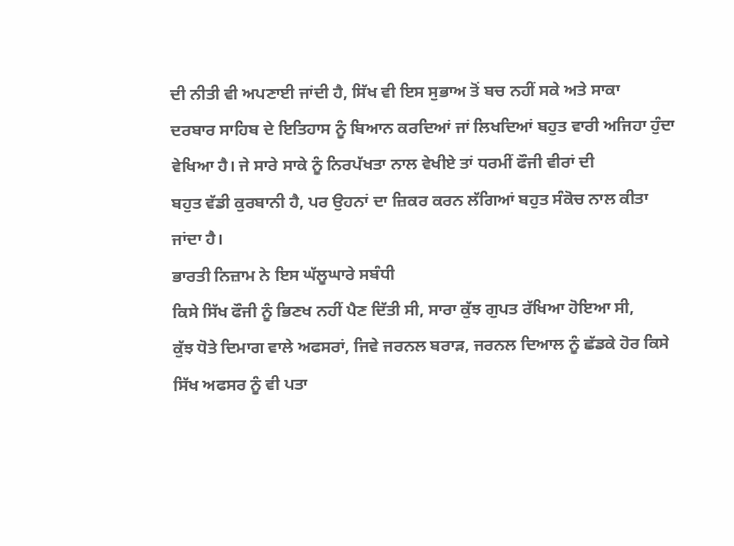ਦੀ ਨੀਤੀ ਵੀ ਅਪਣਾਈ ਜਾਂਦੀ ਹੈ, ਸਿੱਖ ਵੀ ਇਸ ਸੁਭਾਅ ਤੋਂ ਬਚ ਨਹੀਂ ਸਕੇ ਅਤੇ ਸਾਕਾ
ਦਰਬਾਰ ਸਾਹਿਬ ਦੇ ਇਤਿਹਾਸ ਨੂੰ ਬਿਆਨ ਕਰਦਿਆਂ ਜਾਂ ਲਿਖਦਿਆਂ ਬਹੁਤ ਵਾਰੀ ਅਜਿਹਾ ਹੁੰਦਾ
ਵੇਖਿਆ ਹੈ। ਜੇ ਸਾਰੇ ਸਾਕੇ ਨੂੰ ਨਿਰਪੱਖਤਾ ਨਾਲ ਵੇਖੀਏ ਤਾਂ ਧਰਮੀਂ ਫੌਜੀ ਵੀਰਾਂ ਦੀ
ਬਹੁਤ ਵੱਡੀ ਕੁਰਬਾਨੀ ਹੈ, ਪਰ ਉਹਨਾਂ ਦਾ ਜ਼ਿਕਰ ਕਰਨ ਲੱਗਿਆਂ ਬਹੁਤ ਸੰਕੋਚ ਨਾਲ ਕੀਤਾ
ਜਾਂਦਾ ਹੈ।
ਭਾਰਤੀ ਨਿਜ਼ਾਮ ਨੇ ਇਸ ਘੱਲੂਘਾਰੇ ਸਬੰਧੀ
ਕਿਸੇ ਸਿੱਖ ਫੌਜੀ ਨੂੰ ਭਿਣਖ ਨਹੀਂ ਪੈਣ ਦਿੱਤੀ ਸੀ, ਸਾਰਾ ਕੁੱਝ ਗੁਪਤ ਰੱਖਿਆ ਹੋਇਆ ਸੀ,
ਕੁੱਝ ਧੋਤੇ ਦਿਮਾਗ ਵਾਲੇ ਅਫਸਰਾਂ, ਜਿਵੇ ਜਰਨਲ ਬਰਾੜ, ਜਰਨਲ ਦਿਆਲ ਨੂੰ ਛੱਡਕੇ ਹੋਰ ਕਿਸੇ
ਸਿੱਖ ਅਫਸਰ ਨੂੰ ਵੀ ਪਤਾ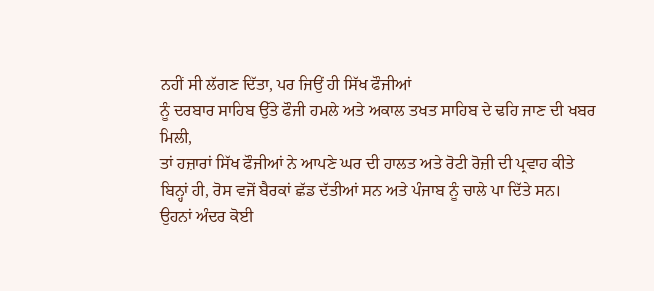ਨਹੀਂ ਸੀ ਲੱਗਣ ਦਿੱਤਾ, ਪਰ ਜਿਉਂ ਹੀ ਸਿੱਖ ਫੌਜੀਆਂ
ਨੂੰ ਦਰਬਾਰ ਸਾਹਿਬ ਉੱਤੇ ਫੌਜੀ ਹਮਲੇ ਅਤੇ ਅਕਾਲ ਤਖਤ ਸਾਹਿਬ ਦੇ ਢਹਿ ਜਾਣ ਦੀ ਖਬਰ ਮਿਲੀ,
ਤਾਂ ਹਜ਼ਾਰਾਂ ਸਿੱਖ ਫੌਜੀਆਂ ਨੇ ਆਪਣੇ ਘਰ ਦੀ ਹਾਲਤ ਅਤੇ ਰੋਟੀ ਰੋਜ਼ੀ ਦੀ ਪ੍ਰਵਾਹ ਕੀਤੇ
ਬਿਨ੍ਹਾਂ ਹੀ, ਰੋਸ ਵਜੋਂ ਬੈਰਕਾਂ ਛੱਡ ਦੱਤੀਆਂ ਸਨ ਅਤੇ ਪੰਜਾਬ ਨੂੰ ਚਾਲੇ ਪਾ ਦਿੱਤੇ ਸਨ।
ਉਹਨਾਂ ਅੰਦਰ ਕੋਈ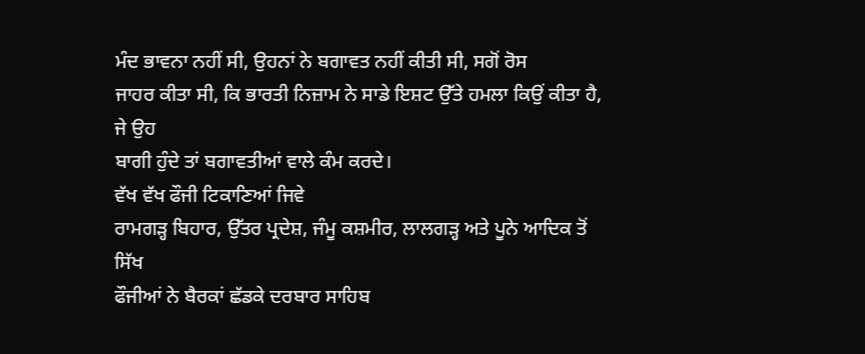ਮੰਦ ਭਾਵਨਾ ਨਹੀਂ ਸੀ, ਉਹਨਾਂ ਨੇ ਬਗਾਵਤ ਨਹੀਂ ਕੀਤੀ ਸੀ, ਸਗੋਂ ਰੋਸ
ਜਾਹਰ ਕੀਤਾ ਸੀ, ਕਿ ਭਾਰਤੀ ਨਿਜ਼ਾਮ ਨੇ ਸਾਡੇ ਇਸ਼ਟ ਉੱਤੇ ਹਮਲਾ ਕਿਉਂ ਕੀਤਾ ਹੈ, ਜੇ ਉਹ
ਬਾਗੀ ਹੁੰਦੇ ਤਾਂ ਬਗਾਵਤੀਆਂ ਵਾਲੇ ਕੰਮ ਕਰਦੇ।
ਵੱਖ ਵੱਖ ਫੌਜੀ ਟਿਕਾਣਿਆਂ ਜਿਵੇ
ਰਾਮਗੜ੍ਹ ਬਿਹਾਰ, ਉੱਤਰ ਪ੍ਰਦੇਸ਼, ਜੰਮੂ ਕਸ਼ਮੀਰ, ਲਾਲਗੜ੍ਹ ਅਤੇ ਪੂਨੇ ਆਦਿਕ ਤੋਂ ਸਿੱਖ
ਫੌਜੀਆਂ ਨੇ ਬੈਰਕਾਂ ਛੱਡਕੇ ਦਰਬਾਰ ਸਾਹਿਬ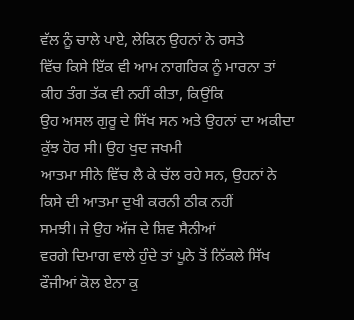ਵੱਲ ਨੂੰ ਚਾਲੇ ਪਾਏ, ਲੇਕਿਨ ਉਹਨਾਂ ਨੇ ਰਸਤੇ
ਵਿੱਚ ਕਿਸੇ ਇੱਕ ਵੀ ਆਮ ਨਾਗਰਿਕ ਨੂੰ ਮਾਰਨਾ ਤਾਂ ਕੀਹ ਤੰਗ ਤੱਕ ਵੀ ਨਹੀਂ ਕੀਤਾ, ਕਿਉਂਕਿ
ਉਹ ਅਸਲ ਗੁਰੂ ਦੇ ਸਿੱਖ ਸਨ ਅਤੇ ਉਹਨਾਂ ਦਾ ਅਕੀਦਾ ਕੁੱਝ ਹੋਰ ਸੀ। ਉਹ ਖੁਦ ਜਖਮੀ
ਆਤਮਾ ਸੀਨੇ ਵਿੱਚ ਲੈ ਕੇ ਚੱਲ ਰਹੇ ਸਨ, ਉਹਨਾਂ ਨੇ ਕਿਸੇ ਦੀ ਆਤਮਾ ਦੁਖੀ ਕਰਨੀ ਠੀਕ ਨਹੀਂ
ਸਮਝੀ। ਜੇ ਉਹ ਅੱਜ ਦੇ ਸ਼ਿਵ ਸੈਨੀਆਂ
ਵਰਗੇ ਦਿਮਾਗ ਵਾਲੇ ਹੁੰਦੇ ਤਾਂ ਪੂਨੇ ਤੋਂ ਨਿੱਕਲੇ ਸਿੱਖ ਫੌਜੀਆਂ ਕੋਲ ਏਨਾ ਕੁ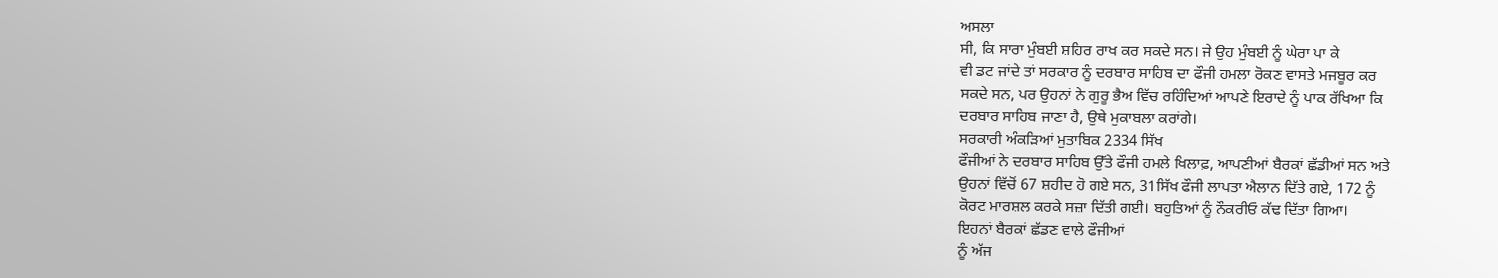ਅਸਲਾ
ਸੀ, ਕਿ ਸਾਰਾ ਮੁੰਬਈ ਸ਼ਹਿਰ ਰਾਖ ਕਰ ਸਕਦੇ ਸਨ। ਜੇ ਉਹ ਮੁੰਬਈ ਨੂੰ ਘੇਰਾ ਪਾ ਕੇ
ਵੀ ਡਟ ਜਾਂਦੇ ਤਾਂ ਸਰਕਾਰ ਨੂੰ ਦਰਬਾਰ ਸਾਹਿਬ ਦਾ ਫੌਜੀ ਹਮਲਾ ਰੋਕਣ ਵਾਸਤੇ ਮਜਬੂਰ ਕਰ
ਸਕਦੇ ਸਨ, ਪਰ ਉਹਨਾਂ ਨੇ ਗੁਰੂ ਭੈਅ ਵਿੱਚ ਰਹਿੰਦਿਆਂ ਆਪਣੇ ਇਰਾਦੇ ਨੂੰ ਪਾਕ ਰੱਖਿਆ ਕਿ
ਦਰਬਾਰ ਸਾਹਿਬ ਜਾਣਾ ਹੈ, ਉਥੇ ਮੁਕਾਬਲਾ ਕਰਾਂਗੇ।
ਸਰਕਾਰੀ ਅੰਕੜਿਆਂ ਮੁਤਾਬਿਕ 2334 ਸਿੱਖ
ਫੌਜੀਆਂ ਨੇ ਦਰਬਾਰ ਸਾਹਿਬ ਉੱਤੇ ਫੌਜੀ ਹਮਲੇ ਖਿਲਾਫ਼, ਆਪਣੀਆਂ ਬੈਰਕਾਂ ਛੱਡੀਆਂ ਸਨ ਅਤੇ
ਉਹਨਾਂ ਵਿੱਚੋਂ 67 ਸ਼ਹੀਦ ਹੋ ਗਏ ਸਨ, 31ਸਿੱਖ ਫੌਜੀ ਲਾਪਤਾ ਐਲਾਨ ਦਿੱਤੇ ਗਏ, 172 ਨੂੰ
ਕੋਰਟ ਮਾਰਸ਼ਲ ਕਰਕੇ ਸਜ਼ਾ ਦਿੱਤੀ ਗਈ। ਬਹੁਤਿਆਂ ਨੂੰ ਨੌਕਰੀਓ ਕੱਢ ਦਿੱਤਾ ਗਿਆ।
ਇਹਨਾਂ ਬੈਰਕਾਂ ਛੱਡਣ ਵਾਲੇ ਫੌਜੀਆਂ
ਨੂੰ ਅੱਜ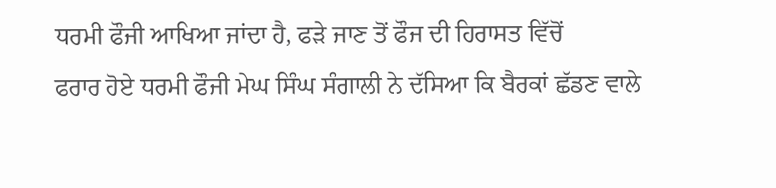ਧਰਮੀ ਫੌਜੀ ਆਖਿਆ ਜਾਂਦਾ ਹੈ, ਫੜੇ ਜਾਣ ਤੋਂ ਫੌਜ ਦੀ ਹਿਰਾਸਤ ਵਿੱਚੋਂ
ਫਰਾਰ ਹੋਏ ਧਰਮੀ ਫੌਜੀ ਮੇਘ ਸਿੰਘ ਸੰਗਾਲੀ ਨੇ ਦੱਸਿਆ ਕਿ ਬੈਰਕਾਂ ਛੱਡਣ ਵਾਲੇ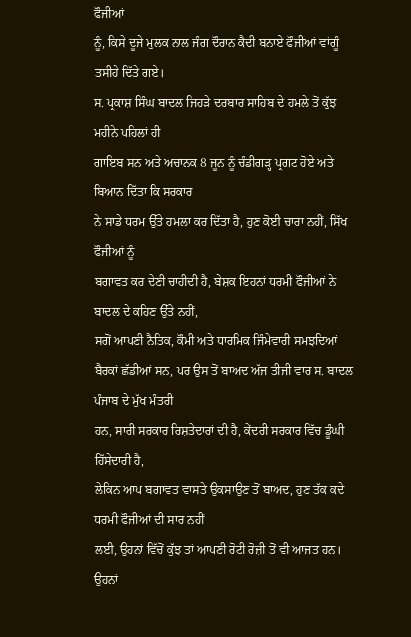ਫੌਜੀਆਂ
ਨੂੰ, ਕਿਸੇ ਦੂਜੇ ਮੁਲਕ ਨਾਲ ਜੰਗ ਦੌਰਾਨ ਕੈਦੀ ਬਨਾਏ ਫੌਜੀਆਂ ਵਾਂਗੂੰ ਤਸੀਹੇ ਦਿੱਤੇ ਗਏ।
ਸ. ਪ੍ਰਕਾਸ਼ ਸਿੰਘ ਬਾਦਲ ਜਿਹੜੇ ਦਰਬਾਰ ਸਾਹਿਬ ਦੇ ਹਮਲੇ ਤੋਂ ਕੁੱਝ ਮਹੀਨੇ ਪਹਿਲਾਂ ਹੀ
ਗਾਇਬ ਸਨ ਅਤੇ ਅਚਾਨਕ 8 ਜੂਨ ਨੂੰ ਚੰਡੀਗੜ੍ਹ ਪ੍ਰਗਟ ਹੋਏ ਅਤੇ ਬਿਆਨ ਦਿੱਤਾ ਕਿ ਸਰਕਾਰ
ਨੇ ਸਾਡੇ ਧਰਮ ਉੱਤੇ ਹਮਲਾ ਕਰ ਦਿੱਤਾ ਹੈ, ਹੁਣ ਕੋਈ ਚਾਰਾ ਨਹੀਂ, ਸਿੱਖ ਫੌਜੀਆਂ ਨੂੰ
ਬਗਾਵਤ ਕਰ ਦੇਣੀ ਚਾਹੀਦੀ ਹੈ, ਬੇਸ਼ਕ ਇਹਨਾਂ ਧਰਮੀ ਫੌਜੀਆਂ ਨੇ ਬਾਦਲ ਦੇ ਕਹਿਣ ਉੱਤੇ ਨਹੀਂ,
ਸਗੋਂ ਆਪਣੀ ਨੈਤਿਕ, ਕੌਮੀ ਅਤੇ ਧਾਰਮਿਕ ਜਿੰਮੇਵਾਰੀ ਸਮਝਦਿਆਂ
ਬੈਰਕਾਂ ਛੱਡੀਆਂ ਸਨ, ਪਰ ਉਸ ਤੋਂ ਬਾਅਦ ਅੱਜ ਤੀਜੀ ਵਾਰ ਸ. ਬਾਦਲ ਪੰਜਾਬ ਦੇ ਮੁੱਖ ਮੰਤਰੀ
ਹਨ, ਸਾਰੀ ਸਰਕਾਰ ਰਿਸ਼ਤੇਦਾਰਾਂ ਦੀ ਹੈ, ਕੇਂਦਰੀ ਸਰਕਾਰ ਵਿੱਚ ਡੂੰਘੀ ਹਿੱਸੇਦਾਰੀ ਹੈ,
ਲੇਕਿਨ ਆਪ ਬਗਾਵਤ ਵਾਸਤੇ ਉਕਸਾਉਣ ਤੋਂ ਬਾਅਦ, ਹੁਣ ਤੱਕ ਕਦੇ ਧਰਮੀ ਫੌਜੀਆਂ ਦੀ ਸਾਰ ਨਹੀਂ
ਲਈ, ਉਹਨਾਂ ਵਿੱਚੋਂ ਕੁੱਝ ਤਾਂ ਆਪਣੀ ਰੋਟੀ ਰੋਜ਼ੀ ਤੋਂ ਵੀ ਆਜਤ ਹਨ। ਉਹਨਾਂ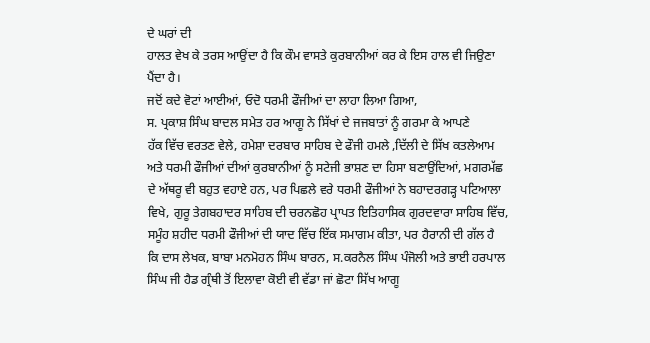ਦੇ ਘਰਾਂ ਦੀ
ਹਾਲਤ ਵੇਖ ਕੇ ਤਰਸ ਆਉਂਦਾ ਹੈ ਕਿ ਕੌਮ ਵਾਸਤੇ ਕੁਰਬਾਨੀਆਂ ਕਰ ਕੇ ਇਸ ਹਾਲ ਵੀ ਜਿਉਣਾ
ਪੈਂਦਾ ਹੈ।
ਜਦੋਂ ਕਦੇ ਵੋਟਾਂ ਆਈਆਂ, ਓਦੋ ਧਰਮੀ ਫੌਜੀਆਂ ਦਾ ਲਾਹਾ ਲਿਆ ਗਿਆ,
ਸ. ਪ੍ਰਕਾਸ਼ ਸਿੰਘ ਬਾਦਲ ਸਮੇਤ ਹਰ ਆਗੂ ਨੇ ਸਿੱਖਾਂ ਦੇ ਜਜਬਾਤਾਂ ਨੂੰ ਗਰਮਾ ਕੇ ਆਪਣੇ
ਹੱਕ ਵਿੱਚ ਵਰਤਣ ਵੇਲੇ, ਹਮੇਸ਼ਾ ਦਰਬਾਰ ਸਾਹਿਬ ਦੇ ਫੌਜੀ ਹਮਲੇ ,ਦਿੱਲੀ ਦੇ ਸਿੱਖ ਕਤਲੇਆਮ
ਅਤੇ ਧਰਮੀ ਫੌਜੀਆਂ ਦੀਆਂ ਕੁਰਬਾਨੀਆਂ ਨੂੰ ਸਟੇਜੀ ਭਾਸ਼ਣ ਦਾ ਹਿਸਾ ਬਣਾਉਂਦਿਆਂ, ਮਗਰਮੱਛ
ਦੇ ਅੱਥਰੂ ਵੀ ਬਹੁਤ ਵਹਾਏ ਹਨ, ਪਰ ਪਿਛਲੇ ਵਰੇ ਧਰਮੀ ਫੌਜੀਆਂ ਨੇ ਬਹਾਦਰਗੜ੍ਹ ਪਟਿਆਲਾ
ਵਿਖੇ, ਗੁਰੂ ਤੇਗਬਹਾਦਰ ਸਾਹਿਬ ਦੀ ਚਰਨਛੋਹ ਪ੍ਰਾਪਤ ਇਤਿਹਾਸਿਕ ਗੁਰਦਵਾਰਾ ਸਾਹਿਬ ਵਿੱਚ,
ਸਮੂੰਹ ਸ਼ਹੀਦ ਧਰਮੀ ਫੌਜੀਆਂ ਦੀ ਯਾਦ ਵਿੱਚ ਇੱਕ ਸਮਾਗਮ ਕੀਤਾ, ਪਰ ਹੈਰਾਨੀ ਦੀ ਗੱਲ ਹੈ
ਕਿ ਦਾਸ ਲੇਖਕ, ਬਾਬਾ ਮਨਮੋਹਨ ਸਿੰਘ ਬਾਰਨ, ਸ.ਕਰਨੈਲ ਸਿੰਘ ਪੰਜੋਲੀ ਅਤੇ ਭਾਈ ਹਰਪਾਲ
ਸਿੰਘ ਜੀ ਹੈਡ ਗ੍ਰੰਥੀ ਤੋਂ ਇਲਾਵਾ ਕੋਈ ਵੀ ਵੱਡਾ ਜਾਂ ਛੋਟਾ ਸਿੱਖ ਆਗੂ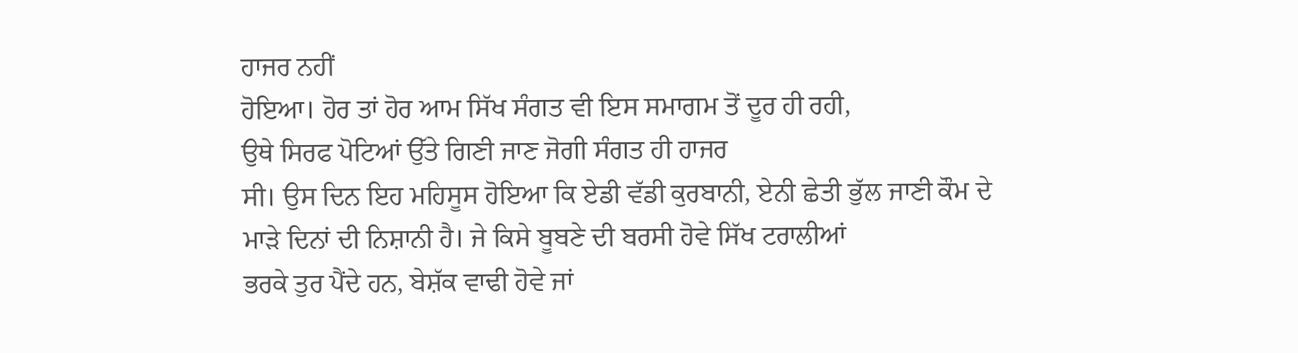ਹਾਜਰ ਨਹੀਂ
ਹੋਇਆ। ਹੋਰ ਤਾਂ ਹੋਰ ਆਮ ਸਿੱਖ ਸੰਗਤ ਵੀ ਇਸ ਸਮਾਗਮ ਤੋਂ ਦੂਰ ਹੀ ਰਹੀ,
ਉਥੇ ਸਿਰਫ ਪੋਟਿਆਂ ਉੱਤੇ ਗਿਣੀ ਜਾਣ ਜੋਗੀ ਸੰਗਤ ਹੀ ਹਾਜਰ
ਸੀ। ਉਸ ਦਿਨ ਇਹ ਮਹਿਸੂਸ ਹੋਇਆ ਕਿ ਏਡੀ ਵੱਡੀ ਕੁਰਬਾਨੀ, ਏਨੀ ਛੇਤੀ ਭੁੱਲ ਜਾਣੀ ਕੌਮ ਦੇ
ਮਾੜੇ ਦਿਨਾਂ ਦੀ ਨਿਸ਼ਾਨੀ ਹੈ। ਜੇ ਕਿਸੇ ਬੂਬਣੇ ਦੀ ਬਰਸੀ ਹੋਵੇ ਸਿੱਖ ਟਰਾਲੀਆਂ
ਭਰਕੇ ਤੁਰ ਪੈਂਦੇ ਹਨ, ਬੇਸ਼ੱਕ ਵਾਢੀ ਹੋਵੇ ਜਾਂ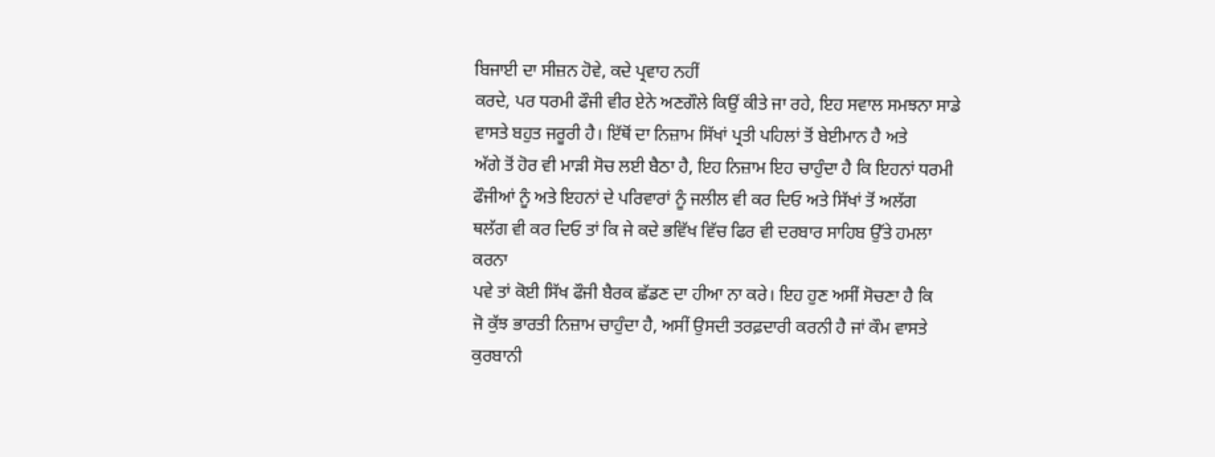ਬਿਜਾਈ ਦਾ ਸੀਜ਼ਨ ਹੋਵੇ, ਕਦੇ ਪ੍ਰਵਾਹ ਨਹੀਂ
ਕਰਦੇ, ਪਰ ਧਰਮੀ ਫੌਜੀ ਵੀਰ ਏਨੇ ਅਣਗੌਲੇ ਕਿਉਂ ਕੀਤੇ ਜਾ ਰਹੇ, ਇਹ ਸਵਾਲ ਸਮਝਨਾ ਸਾਡੇ
ਵਾਸਤੇ ਬਹੁਤ ਜਰੂਰੀ ਹੈ। ਇੱਥੋਂ ਦਾ ਨਿਜ਼ਾਮ ਸਿੱਖਾਂ ਪ੍ਰਤੀ ਪਹਿਲਾਂ ਤੋਂ ਬੇਈਮਾਨ ਹੈ ਅਤੇ
ਅੱਗੇ ਤੋਂ ਹੋਰ ਵੀ ਮਾੜੀ ਸੋਚ ਲਈ ਬੈਠਾ ਹੈ, ਇਹ ਨਿਜ਼ਾਮ ਇਹ ਚਾਹੁੰਦਾ ਹੈ ਕਿ ਇਹਨਾਂ ਧਰਮੀ
ਫੌਜੀਆਂ ਨੂੰ ਅਤੇ ਇਹਨਾਂ ਦੇ ਪਰਿਵਾਰਾਂ ਨੂੰ ਜਲੀਲ ਵੀ ਕਰ ਦਿਓ ਅਤੇ ਸਿੱਖਾਂ ਤੋਂ ਅਲੱਗ
ਥਲੱਗ ਵੀ ਕਰ ਦਿਓ ਤਾਂ ਕਿ ਜੇ ਕਦੇ ਭਵਿੱਖ ਵਿੱਚ ਫਿਰ ਵੀ ਦਰਬਾਰ ਸਾਹਿਬ ਉੱਤੇ ਹਮਲਾ ਕਰਨਾ
ਪਵੇ ਤਾਂ ਕੋਈ ਸਿੱਖ ਫੌਜੀ ਬੈਰਕ ਛੱਡਣ ਦਾ ਹੀਆ ਨਾ ਕਰੇ। ਇਹ ਹੁਣ ਅਸੀਂ ਸੋਚਣਾ ਹੈ ਕਿ
ਜੋ ਕੁੱਝ ਭਾਰਤੀ ਨਿਜ਼ਾਮ ਚਾਹੁੰਦਾ ਹੈ, ਅਸੀਂ ਉਸਦੀ ਤਰਫ਼ਦਾਰੀ ਕਰਨੀ ਹੈ ਜਾਂ ਕੌਮ ਵਾਸਤੇ
ਕੁਰਬਾਨੀ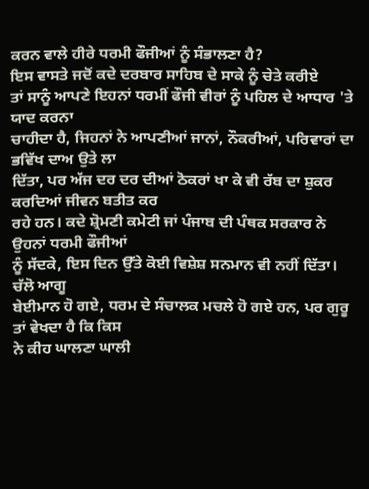ਕਰਨ ਵਾਲੇ ਹੀਰੇ ਧਰਮੀ ਫੌਜੀਆਂ ਨੂੰ ਸੰਭਾਲਣਾ ਹੈ?
ਇਸ ਵਾਸਤੇ ਜਦੋਂ ਕਦੇ ਦਰਬਾਰ ਸਾਹਿਬ ਦੇ ਸਾਕੇ ਨੂੰ ਚੇਤੇ ਕਰੀਏ
ਤਾਂ ਸਾਨੂੰ ਆਪਣੇ ਇਹਨਾਂ ਧਰਮੀਂ ਫੌਜੀ ਵੀਰਾਂ ਨੂੰ ਪਹਿਲ ਦੇ ਆਧਾਰ 'ਤੇ ਯਾਦ ਕਰਨਾ
ਚਾਹੀਦਾ ਹੈ, ਜਿਹਨਾਂ ਨੇ ਆਪਣੀਆਂ ਜਾਨਾਂ, ਨੌਕਰੀਆਂ, ਪਰਿਵਾਰਾਂ ਦਾ ਭਵਿੱਖ ਦਾਅ ਉਤੇ ਲਾ
ਦਿੱਤਾ, ਪਰ ਅੱਜ ਦਰ ਦਰ ਦੀਆਂ ਠੋਕਰਾਂ ਖਾ ਕੇ ਵੀ ਰੱਬ ਦਾ ਸ਼ੁਕਰ ਕਰਦਿਆਂ ਜੀਵਨ ਬਤੀਤ ਕਰ
ਰਹੇ ਹਨ। ਕਦੇ ਸ਼੍ਰੋਮਣੀ ਕਮੇਟੀ ਜਾਂ ਪੰਜਾਬ ਦੀ ਪੰਥਕ ਸਰਕਾਰ ਨੇ ਉਹਨਾਂ ਧਰਮੀ ਫੌਜੀਆਂ
ਨੂੰ ਸੱਦਕੇ, ਇਸ ਦਿਨ ਉੱਤੇ ਕੋਈ ਵਿਸ਼ੇਸ਼ ਸਨਮਾਨ ਵੀ ਨਹੀਂ ਦਿੱਤਾ।
ਚੱਲੋ ਆਗੂ
ਬੇਈਮਾਨ ਹੋ ਗਏ, ਧਰਮ ਦੇ ਸੰਚਾਲਕ ਮਚਲੇ ਹੋ ਗਏ ਹਨ, ਪਰ ਗੁਰੂ ਤਾਂ ਵੇਖਦਾ ਹੈ ਕਿ ਕਿਸ
ਨੇ ਕੀਹ ਘਾਲਣਾ ਘਾਲੀ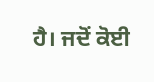ਹੈ। ਜਦੋਂ ਕੋਈ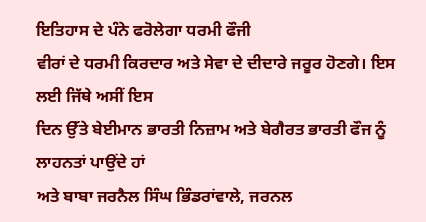ਇਤਿਹਾਸ ਦੇ ਪੰਨੇ ਫਰੋਲੇਗਾ ਧਰਮੀ ਫੌਜੀ
ਵੀਰਾਂ ਦੇ ਧਰਮੀ ਕਿਰਦਾਰ ਅਤੇ ਸੇਵਾ ਦੇ ਦੀਦਾਰੇ ਜਰੂਰ ਹੋਣਗੇ। ਇਸ ਲਈ ਜਿੱਥੇ ਅਸੀਂ ਇਸ
ਦਿਨ ਉੱਤੇ ਬੇਈਮਾਨ ਭਾਰਤੀ ਨਿਜ਼ਾਮ ਅਤੇ ਬੇਗੈਰਤ ਭਾਰਤੀ ਫੌਜ ਨੂੰ ਲਾਹਨਤਾਂ ਪਾਉਂਦੇ ਹਾਂ
ਅਤੇ ਬਾਬਾ ਜਰਨੈਲ ਸਿੰਘ ਭਿੰਡਰਾਂਵਾਲੇ, ਜਰਨਲ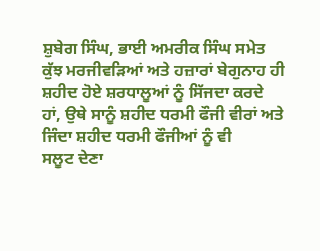ਸ਼ੁਬੇਗ ਸਿੰਘ, ਭਾਈ ਅਮਰੀਕ ਸਿੰਘ ਸਮੇਤ
ਕੁੱਝ ਮਰਜੀਵੜਿਆਂ ਅਤੇ ਹਜ਼ਾਰਾਂ ਬੇਗੁਨਾਹ ਹੀ ਸ਼ਹੀਦ ਹੋਏ ਸ਼ਰਧਾਲੂਆਂ ਨੂੰ ਸਿੱਜਦਾ ਕਰਦੇ
ਹਾਂ, ਉਥੇ ਸਾਨੂੰ ਸ਼ਹੀਦ ਧਰਮੀ ਫੌਜੀ ਵੀਰਾਂ ਅਤੇ ਜਿੰਦਾ ਸ਼ਹੀਦ ਧਰਮੀ ਫੌਜੀਆਂ ਨੂੰ ਵੀ
ਸਲੂਟ ਦੇਣਾ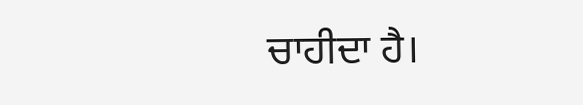ਚਾਹੀਦਾ ਹੈ।